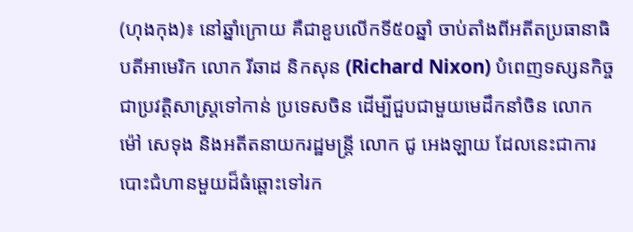(ហុងកុង)៖ នៅឆ្នាំក្រោយ គឺជាខួបលើកទី៥០ឆ្នាំ ចាប់តាំងពីអតីតប្រធានាធិបតីអាមេរិក លោក រីឆាដ និកសុន (Richard Nixon) បំពេញទស្សនកិច្ចជាប្រវត្តិសាស្ត្រទៅកាន់ ប្រទេសចិន ដើម្បីជួបជាមួយមេដឹកនាំចិន លោក ម៉ៅ សេទុង និងអតីតនាយករដ្ឋមន្ត្រី លោក ជូ អេងឡាយ ដែលនេះជាការបោះជំហានមួយដ៏ធំឆ្ពោះទៅរក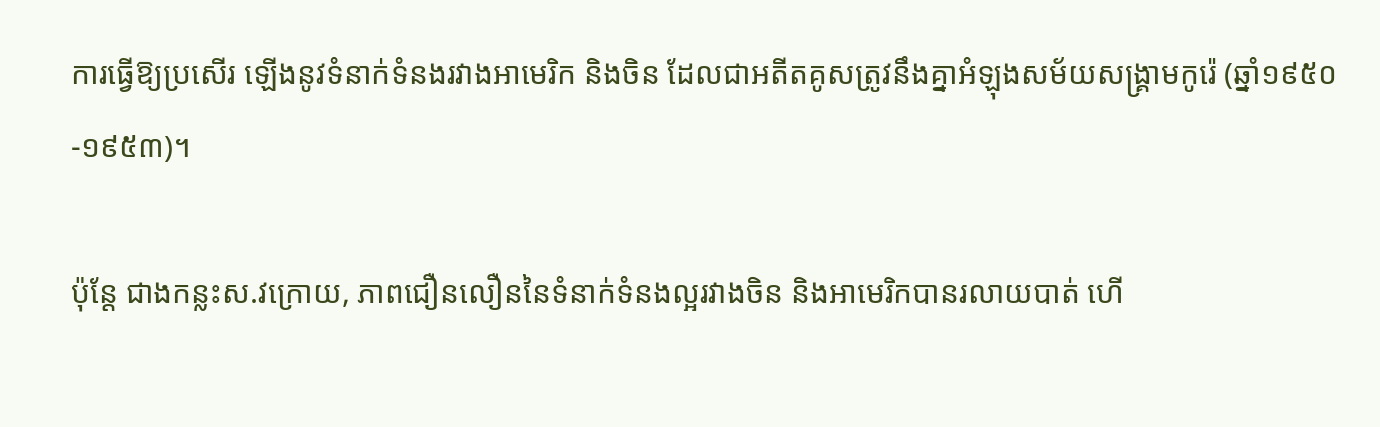ការធ្វើឱ្យប្រសើរ ឡើងនូវទំនាក់ទំនងរវាងអាមេរិក និងចិន ដែលជាអតីតគូសត្រូវនឹងគ្នាអំឡុងសម័យសង្រ្គាមកូរ៉េ (ឆ្នាំ១៩៥០-១៩៥៣)។

ប៉ុន្តែ ជាងកន្លះស.វក្រោយ, ភាពជឿនលឿននៃទំនាក់ទំនងល្អរវាងចិន និងអាមេរិកបានរលាយបាត់ ហើ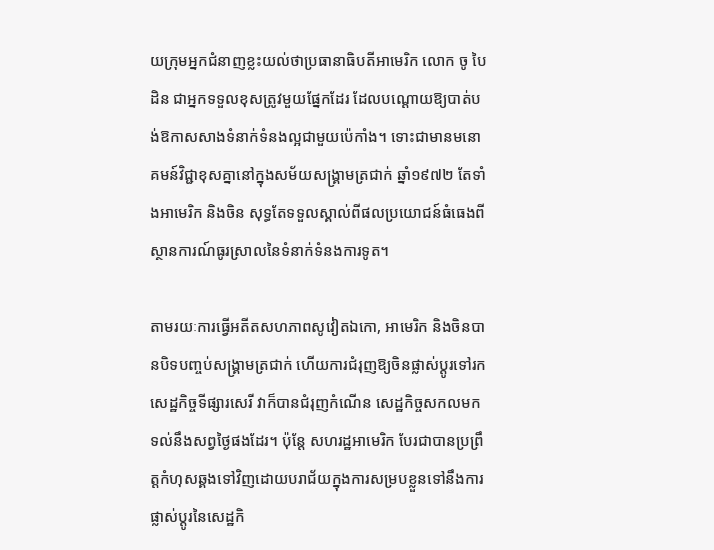យក្រុមអ្នកជំនាញខ្លះយល់ថាប្រធានាធិបតីអាមេរិក លោក ចូ បៃដិន ជាអ្នកទទួលខុសត្រូវមួយផ្នែកដែរ ដែលបណ្ដោយឱ្យបាត់បង់ឱកាសសាងទំនាក់ទំនងល្អជាមួយប៉េកាំង។ ទោះជាមានមនោគមន៍វិជ្ជាខុសគ្នានៅក្នុងសម័យសង្រ្គាមត្រជាក់ ឆ្នាំ១៩៧២ តែទាំងអាមេរិក និងចិន សុទ្ធតែទទួលស្គាល់ពីផលប្រយោជន៍ធំធេងពីស្ថានការណ៍ធូរស្រាលនៃទំនាក់ទំនងការទូត។

តាមរយៈការធ្វើអតីតសហភាពសូវៀតឯកោ, អាមេរិក និងចិនបានបិទបញ្ចប់សង្រ្គាមត្រជាក់ ហើយការជំរុញឱ្យចិនផ្លាស់ប្ដូរទៅរកសេដ្ឋកិច្ចទីផ្សារសេរី វាក៏បានជំរុញកំណើន សេដ្ឋកិច្ចសកលមកទល់នឹងសព្វថ្ងៃផងដែរ។ ប៉ុន្តែ សហរដ្ឋអាមេរិក បែរជាបានប្រព្រឹត្តកំហុសឆ្គងទៅវិញដោយបរាជ័យក្នុងការសម្របខ្លួនទៅនឹងការផ្លាស់ប្ដូរនៃសេដ្ឋកិ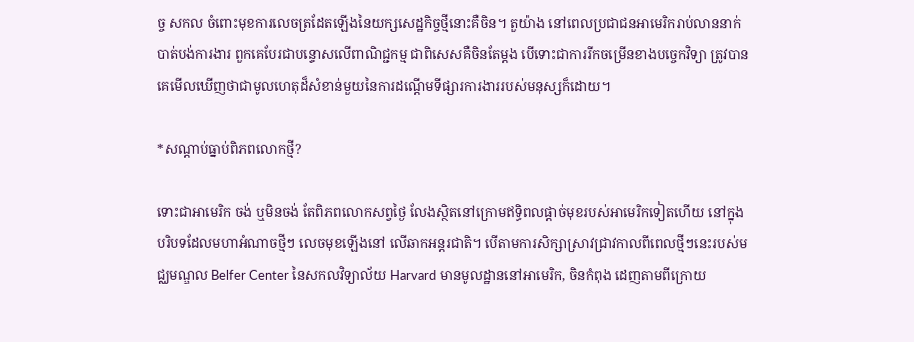ច្ច សកល ចំពោះមុខការលេចត្រដែតឡើងនៃយក្សសេដ្ឋកិច្ចថ្មីនោះគឺចិន។ តួយ៉ាង នៅពេលប្រជាជនអាមេរិករាប់លាននាក់បាត់បង់ការងារ ពួកគេបែរជាបន្ទោសលើពាណិជ្ជកម្ម ជាពិសេសគឺចិនតែម្ដង បើទោះជាការរីកចម្រើនខាងបច្ចេកវិទ្យា ត្រូវបានគេមើលឃើញថាជាមូលហេតុដ៏សំខាន់មួយនៃការដណ្ដើមទីផ្សារការងាររបស់មនុស្សក៏ដោយ។

*សណ្ដាប់ធ្នាប់ពិភពលោកថ្មី?

ទោះជាអាមេរិក ចង់ ឬមិនចង់ តែពិភពលោកសព្វថ្ងៃ លែងស្ថិតនៅក្រោមឥទ្ធិពលផ្ដាច់មុខរបស់អាមេរិកទៀតហើយ នៅក្នុងបរិបទដែលមហាអំណាចថ្មីៗ លេចមុខឡើងនៅ លើឆាកអន្តរជាតិ។ បើតាមការសិក្សាស្រាវជ្រាវកាលពីពេលថ្មីៗនេះរបស់មជ្ឈមណ្ឌល Belfer Center នៃសកលវិទ្យាល័យ Harvard មានមូលដ្ឋាននៅអាមេរិក, ចិនកំពុង ដេញតាមពីក្រោយ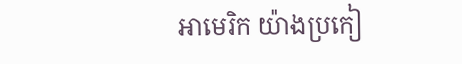អាមេរិក យ៉ាងប្រកៀ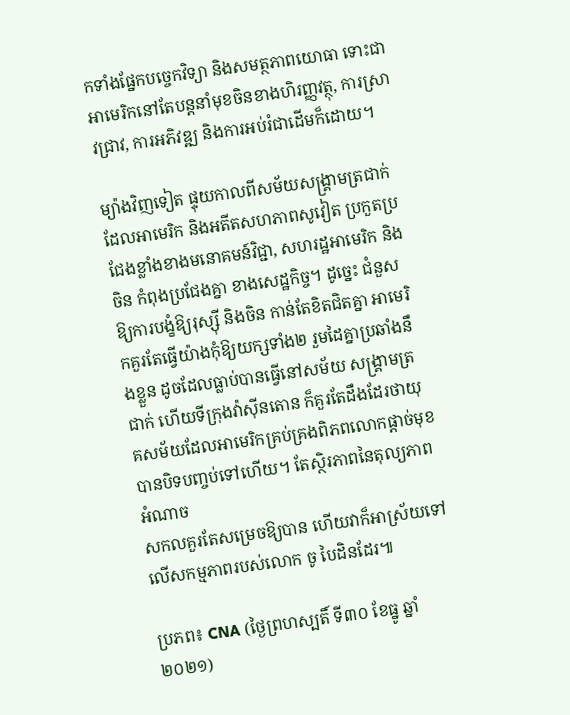កទាំងផ្នែកបច្ចេកវិទ្យា និងសមត្ថភាពយោធា ទោះជាអាមេរិកនៅតែបន្តនាំមុខចិនខាងហិរញ្ញវត្ថុ, ការស្រាវជ្រាវ, ការអភិវឌ្ឍ និងការអប់រំជាដើមក៏ដោយ។

ម្យ៉ាងវិញទៀត ផ្ទុយកាលពីសម័យសង្រ្គាមត្រជាក់ដែលអាមេរិក និងអតីតសហភាពសូវៀត ប្រកួតប្រជែងខ្លាំងខាងមនោគមន៍វិជ្ជា, សហរដ្ឋអាមេរិក និងចិន កំពុងប្រជែងគ្នា ខាងសេដ្ឋកិច្ច។ ដូច្នេះ ជំនួសឱ្យការបង្ខំឱ្យរុស្ស៊ី និងចិន កាន់តែខិតជិតគ្នា អាមេរិកគួរតែធ្វើយ៉ាងកុំឱ្យយក្សទាំង២ រួមដៃគ្នាប្រឆាំងនឹងខ្លួន ដូចដែលធ្លាប់បានធ្វើនៅសម័យ សង្រ្គាមត្រជាក់ ហើយទីក្រុងវ៉ាស៊ីនតោន ក៏គួរតែដឹងដែរថាយុគសម័យដែលអាមេរិកគ្រប់គ្រងពិភពលោកផ្ដាច់មុខបានបិទបញ្ចប់ទៅហើយ។ តែស្ថិរភាពនៃតុល្យភាពអំណាច
សកលគួរតែសម្រេចឱ្យបាន ហើយវាក៏អាស្រ័យទៅលើសកម្មភាពរបស់លោក ចូ បៃដិនដែរ៕

ប្រភព៖ CNA (ថ្ងៃព្រហស្បតិ៍ ទី៣០ ខែធ្នូ ឆ្នាំ២០២១)